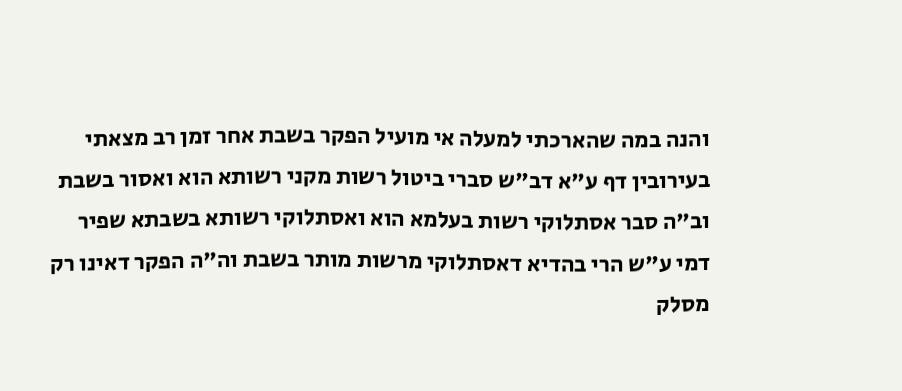והנה במה שהארכתי למעלה אי מועיל הפקר בשבת אחר זמן רב מצאתי בעירובין דף ע"א דב"ש סברי ביטול רשות מקני רשותא הוא ואסור בשבת וב"ה סבר אסתלוקי רשות בעלמא הוא ואסתלוקי רשותא בשבתא שפיר דמי ע"ש הרי בהדיא דאסתלוקי מרשות מותר בשבת וה"ה הפקר דאינו רק מסלק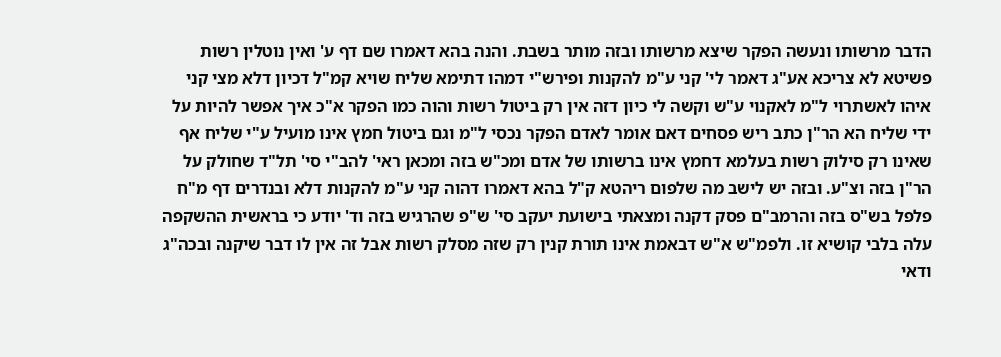הדבר מרשותו ונעשה הפקר שיצא מרשותו ובזה מותר בשבת. והנה בהא דאמרו שם דף ע' ואין נוטלין רשות פשיטא לא צריכא אע"ג דאמר לי' קני ע"מ להקנות ופירש"י דמהו דתימא שליח שויא קמ"ל דכיון דלא מצי קני איהו לאשתרוי ל"מ לאקנוי ע"ש וקשה לי כיון דזה אין רק ביטול רשות והוה כמו הפקר א"כ איך אפשר להיות על ידי שליח הא הר"ן כתב ריש פסחים דאם אומר לאדם הפקר נכסי ל"מ וגם ביטול חמץ אינו מועיל ע"י שליח אף שאינו רק סילוק רשות בעלמא דחמץ אינו ברשותו של אדם ומכ"ש בזה ומכאן ראי' להב"י סי' תל"ד שחולק על הר"ן בזה וצ"ע. ובזה יש לישב מה שלפום ריהטא ק"ל בהא דאמרו דהוה קני ע"מ להקנות דלא ובנדרים דף מ"ח פלפל בש"ס בזה והרמב"ם פסק דקנה ומצאתי בישועת יעקב סי' ש"פ שהרגיש בזה וד' יודע כי בראשית ההשקפה עלה בלבי קושיא זו. ולפמ"ש א"ש דבאמת אינו תורת קנין רק שזה מסלק רשות אבל זה אין לו דבר שיקנה ובכה"ג ודאי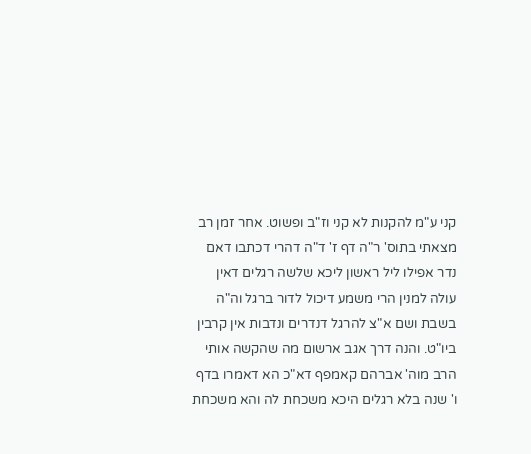קני ע"מ להקנות לא קני וז"ב ופשוט. אחר זמן רב מצאתי בתוס' ר"ה דף ז' ד"ה דהרי דכתבו דאם נדר אפילו ליל ראשון ליכא שלשה רגלים דאין עולה למנין הרי משמע דיכול לדור ברגל וה"ה בשבת ושם א"צ להרגל דנדרים ונדבות אין קרבין ביו"ט. והנה דרך אגב ארשום מה שהקשה אותי הרב מוה' אברהם קאמפף דא"כ הא דאמרו בדף ו' שנה בלא רגלים היכא משכחת לה והא משכחת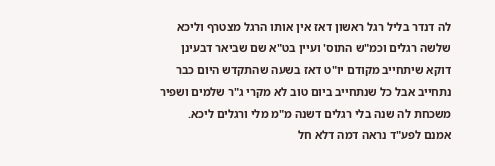לה דנדר בליל רגל ראשון דאז אין אותו הרגל מצטרף וליכא שלשה רגלים וכמ"ש התוס' ועיין בט"א שם שביאר דבעינן דוקא שיתחייב מקודם יו"ט דאז בשעה שהתקדש היום כבר נתחייב אבל כל שנתחייב ביום טוב לא מקרי ג"ר שלמים ושפיר משכחת לה שנה בלי רגלים דשנה מ"מ מלי ורגלים ליכא. אמנם לפע"ד נראה דמה דלא חל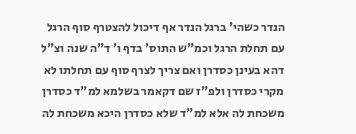הנדר כשהי' ברגל הנדר אף דיכול להצטרף סוף הרגל עם תחלת הרגל וכמ"ש התוס' בדף ו' ד"ה שנה וצ"ל דהא בעינן כסדרן ואם צריך לצרף סוף עם תחלתו לא מקרי כסדרן ולפ"ז שם דקאמר בשלמא למ"ד כסדרן משכחת לה אלא למ"ד שלא כסדרן היכא משכחת לה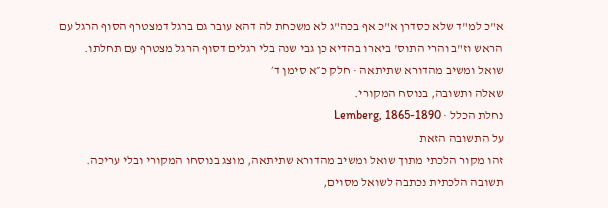א"כ למ"ד שלא כסדרן א"כ אף בכה"ג לא משכחת לה דהא עובר גם ברגל דמצטרף הסוף הרגל עם הראש וז"ב והרי התוס' ביארו בהדיא כן גבי שנה בלי רגלים דסוף הרגל מצטרף עם תחלתו.
שואל ומשיב מהדורא שתיתאה · חלק כ״א סימן ד׳
שאלה ותשובה, בנוסח המקורי.
נחלת הכלל · Lemberg, 1865-1890
על התשובה הזאת
זהו מקור הלכתי מתוך שואל ומשיב מהדורא שתיתאה, מוצג בנוסחו המקורי ובלי עריכה. תשובה הלכתית נכתבה לשואל מסוים,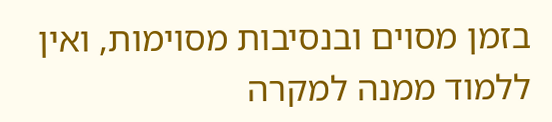בזמן מסוים ובנסיבות מסוימות, ואין ללמוד ממנה למקרה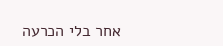אחר בלי הכרעה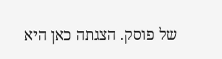של פוסק. הצגתה כאן היא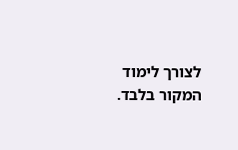לצורך לימוד המקור בלבד.